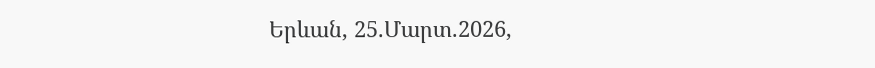Երևան, 25.Մարտ.2026,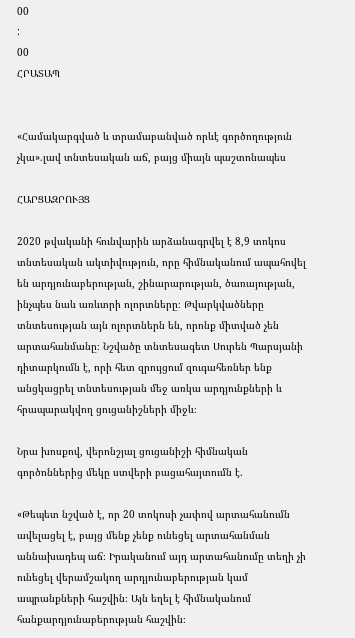00
:
00
ՀՐԱՏԱՊ


«Համակարգված և տրամաբանված որևէ գործողություն չկա».լավ տնտեսական աճ, բայց միայն պաշտոնապես

ՀԱՐՑԱԶՐՈՒՅՑ

2020 թվականի հունվարին արձանագրվել է 8,9 տոկոս տնտեսական ակտիվություն, որը հիմնականում ապահովել են արդյունաբերության, շինարարության, ծառայության, ինչպես նաև առևտրի ոլորտները։ Թվարկվածները տնտեսության այն ոլորտներն են, որոնք միտված չեն արտահանմանը։ Նշվածը տնտեսագետ Սուրեն Պարսյանի դիտարկումն է, որի հետ զրույցում զուգահեռներ ենք անցկացրել տնտեսության մեջ առկա արդյունքների և հրապարակվող ցուցանիշների միջև։

Նրա խոսքով, վերոնշյալ ցուցանիշի հիմնական գործոններից մեկը ստվերի բացահայտումն է.

«Թեպետ նշված է, որ 20 տոկոսի չափով արտահանումն ավելացել է, բայց մենք չենք ունեցել արտահանման աննախադեպ աճ։ Իրականում այդ արտահանումը տեղի չի ունեցել վերամշակող արդյունաբերության կամ ապրանքների հաշվին։ Այն եղել է հիմնականում հանքարդյունաբերության հաշվին։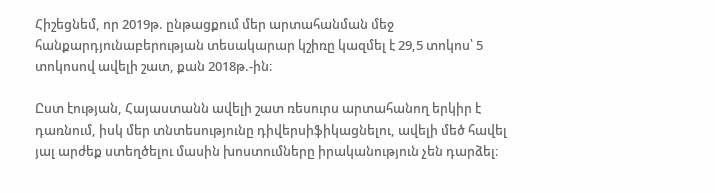Հիշեցնեմ, որ 2019թ. ընթացքում մեր արտահանման մեջ հանքարդյունաբերության տեսակարար կշիռը կազմել է 29,5 տոկոս՝ 5 տոկոսով ավելի շատ, քան 2018թ.-ին։

Ըստ էության, Հայաստանն ավելի շատ ռեսուրս արտահանող երկիր է դառնում, իսկ մեր տնտեսությունը դիվերսիֆիկացնելու, ավելի մեծ հավել յալ արժեք ստեղծելու մասին խոստումները իրականություն չեն դարձել։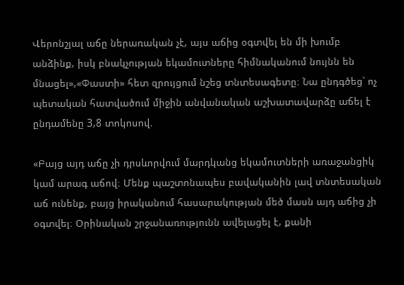Վերոնշյալ աճը ներառական չէ, այս աճից օգտվել են մի խումբ անձինք, իսկ բնակչության եկամուտները հիմնականում նույնն են մնացել»,«Փաստի» հետ զրույցում նշեց տնտեսագետը։ Նա ընդգծեց՝ ոչ պետական հատվածում միջին անվանական աշխատավարձը աճել է ընդամենը 3,8 տոկոսով.

«Բայց այդ աճը չի դրսևորվում մարդկանց եկամուտների առաջանցիկ կամ արագ աճով։ Մենք պաշտոնապես բավականին լավ տնտեսական աճ ունենք, բայց իրականում հասարակության մեծ մասն այդ աճից չի օգտվել։ Օրինական շրջանառությունն ավելացել է, քանի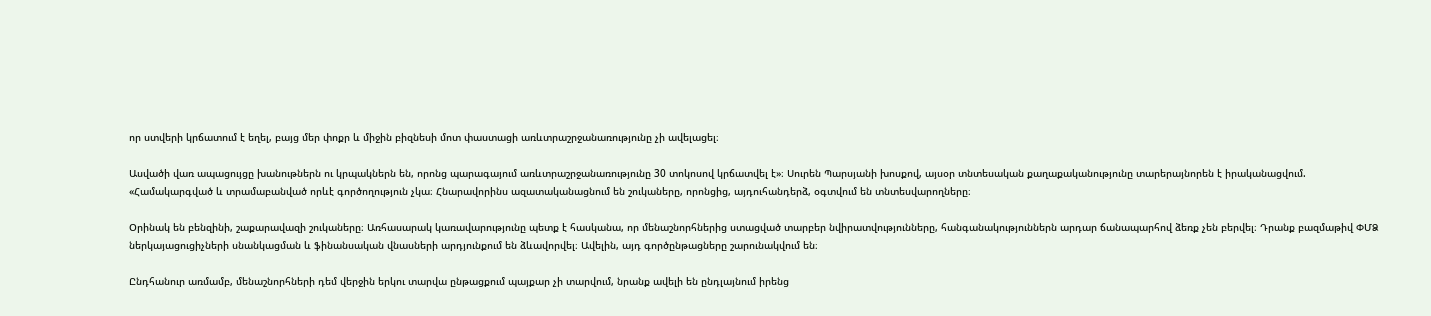որ ստվերի կրճատում է եղել, բայց մեր փոքր և միջին բիզնեսի մոտ փաստացի առևտրաշրջանառությունը չի ավելացել։

Ասվածի վառ ապացույցը խանութներն ու կրպակներն են, որոնց պարագայում առևտրաշրջանառությունը 30 տոկոսով կրճատվել է»։ Սուրեն Պարսյանի խոսքով, այսօր տնտեսական քաղաքականությունը տարերայնորեն է իրականացվում. «Համակարգված և տրամաբանված որևէ գործողություն չկա։ Հնարավորինս ազատականացնում են շուկաները, որոնցից, այդուհանդերձ, օգտվում են տնտեսվարողները։

Օրինակ են բենզինի, շաքարավազի շուկաները։ Առհասարակ կառավարությունը պետք է հասկանա, որ մենաշնորհներից ստացված տարբեր նվիրատվությունները, հանգանակություններն արդար ճանապարհով ձեռք չեն բերվել։ Դրանք բազմաթիվ ՓՄՁ ներկայացուցիչների սնանկացման և ֆինանսական վնասների արդյունքում են ձևավորվել։ Ավելին, այդ գործընթացները շարունակվում են։

Ընդհանուր առմամբ, մենաշնորհների դեմ վերջին երկու տարվա ընթացքում պայքար չի տարվում, նրանք ավելի են ընդլայնում իրենց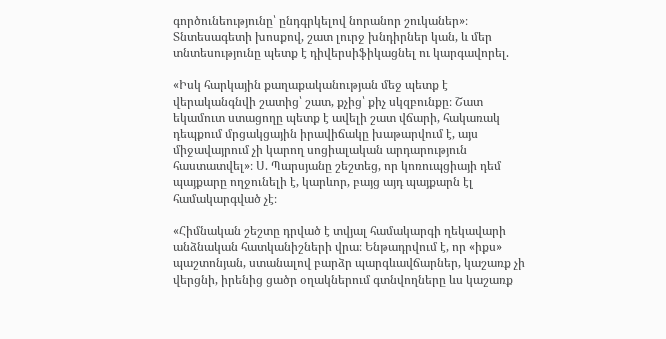գործունեությունը՝ ընդգրկելով նորանոր շուկաներ»։ Տնտեսագետի խոսքով, շատ լուրջ խնդիրներ կան, և մեր տնտեսությունը պետք է դիվերսիֆիկացնել ու կարգավորել.

«Իսկ հարկային քաղաքականության մեջ պետք է վերականգնվի շատից՝ շատ, քչից՝ քիչ սկզբունքը։ Շատ եկամուտ ստացողը պետք է ավելի շատ վճարի, հակառակ դեպքում մրցակցային իրավիճակը խաթարվում է, այս միջավայրում չի կարող սոցիալական արդարություն հաստատվել»։ Ս. Պարսյանը շեշտեց, որ կոռուպցիայի դեմ պայքարը ողջունելի է, կարևոր, բայց այդ պայքարն էլ համակարգված չէ։

«Հիմնական շեշտը դրված է տվյալ համակարգի ղեկավարի անձնական հատկանիշների վրա։ Ենթադրվում է, որ «իքս» պաշտոնյան, ստանալով բարձր պարգևավճարներ, կաշառք չի վերցնի, իրենից ցածր օղակներում գտնվողները ևս կաշառք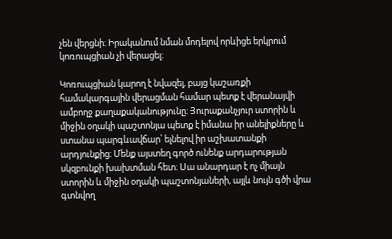չեն վերցնի։ Իրականում նման մոդելով որևիցե երկրում կոռուպցիան չի վերացել։

Կոռուպցիան կարող է նվազել, բայց կաշառքի համակարգային վերացման համար պետք է վերանայվի ամբողջ քաղաքականությունը։ Յուրաքանչյուր ստորին և միջին օղակի պաշտոնյա պետք է իմանա իր անելիքները և ստանա պարգևավճար՝ ելնելով իր աշխատանքի արդյունքից։ Մենք այստեղ գործ ունենք արդարության սկզբունքի խախտման հետ։ Սա անարդար է ոչ միայն ստորին և միջին օղակի պաշտոնյաների, այլև նույն գծի վրա գտնվող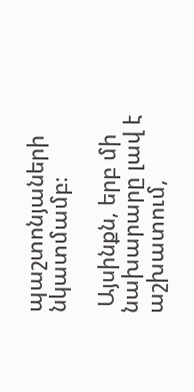պաշտոնյաների նկատմամբ։

 Այսինքն, երբ մի նախարարը լավ է աշխատում,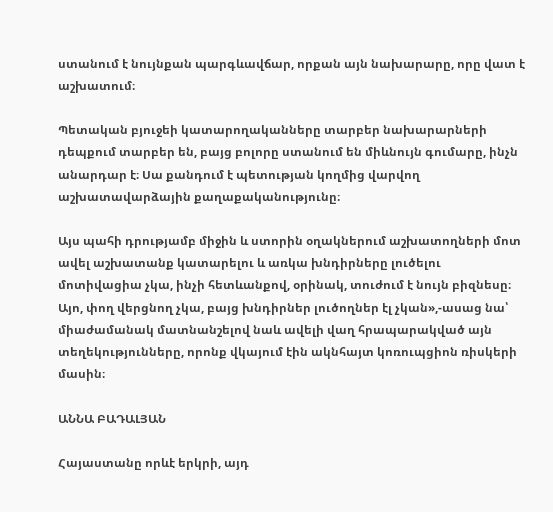ստանում է նույնքան պարգևավճար, որքան այն նախարարը, որը վատ է աշխատում։

Պետական բյուջեի կատարողականները տարբեր նախարարների դեպքում տարբեր են, բայց բոլորը ստանում են միևնույն գումարը, ինչն անարդար է։ Սա քանդում է պետության կողմից վարվող աշխատավարձային քաղաքականությունը։

Այս պահի դրությամբ միջին և ստորին օղակներում աշխատողների մոտ ավել աշխատանք կատարելու և առկա խնդիրները լուծելու մոտիվացիա չկա, ինչի հետևանքով, օրինակ, տուժում է նույն բիզնեսը։ Այո, փող վերցնող չկա, բայց խնդիրներ լուծողներ էլ չկան»,-ասաց նա՝ միաժամանակ մատնանշելով նաև ավելի վաղ հրապարակված այն տեղեկությունները, որոնք վկայում էին ակնհայտ կոռուպցիոն ռիսկերի մասին։

ԱՆՆԱ ԲԱԴԱԼՅԱՆ

Հայաստանը որևէ երկրի, այդ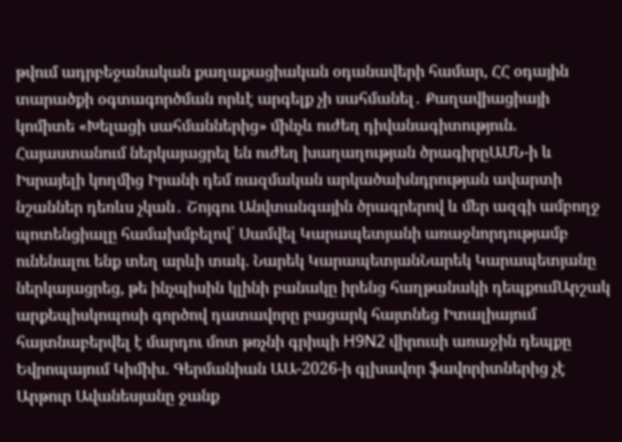թվում ադրբեջանական քաղաքացիական օդանավերի համար, ՀՀ օդային տարածքի օգտագործման որևէ արգելք չի սահմանել․ Քաղավիացիայի կոմիտե «Խելացի սահմաններից» մինչև ուժեղ դիվանագիտություն. Հայաստանում ներկայացրել են ուժեղ խաղաղության ծրագիրըԱՄՆ-ի և Իսրայելի կողմից Իրանի դեմ ռազմական արկածախնդրության ավարտի նշաններ դեռևս չկան․ Շոյգու Անվտանգային ծրագրերով և մեր ազգի ամբողջ պոտենցիալը համախմբելով՝ Սամվել Կարապետյանի առաջնորդությամբ ունենալու ենք տեղ արևի տակ. Նարեկ ԿարապետյանՆարեկ Կարապետյանը ներկայացրեց, թե ինչպիսին կլինի բանակը իրենց հաղթանակի դեպքումԱրշակ արքեպիսկոպոսի գործով դատավորը բացարկ հայտնեց Իտալիայում հայտնաբերվել է մարդու մոտ թռչնի գրիպի H9N2 վիրուսի առաջին դեպքը Եվրոպայում Կիմիխ. Գերմանիան ԱԱ-2026-ի գլխավոր ֆավորիտներից չէ Արթուր Ավանեսյանը ջանք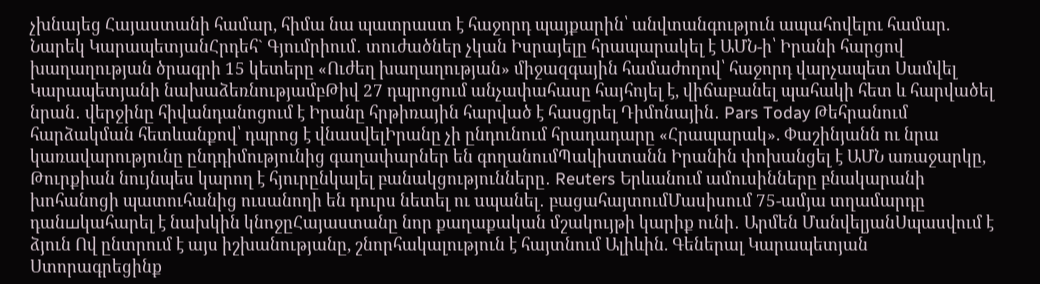չխնայեց Հայաստանի համար, հիմա նա պատրաստ է հաջորդ պայքարին՝ անվտանգություն ապահովելու համար. Նարեկ ԿարապետյանՀրդեհ` Գյումրիում․ տուժածներ չկան Իսրայելը հրապարակել է ԱՄՆ-ի՝ Իրանի հարցով խաղաղության ծրագրի 15 կետերը «Ուժեղ խաղաղության» միջազգային համաժողով՝ հաջորդ վարչապետ Սամվել Կարապետյանի նախաձեռնությամբԹիվ 27 դպրոցում անչափահասը հայհոյել է, վիճաբանել պահակի հետ և հարվածել նրան․ վերջինը հիվանդանոցում է Իրանը հրթիռային հարված է հասցրել Դիմոնային․ Pars Today Թեհրանում հարձակման հետևանքով՝ դպրոց է վնասվելԻրանը չի ընդունում հրադադարը «Հրապարակ». Փաշինյանն ու նրա կառավարությունը ընդդիմությունից գաղափարներ են գողանումՊակիստանն Իրանին փոխանցել է ԱՄՆ առաջարկը, Թուրքիան նույնպես կարող է հյուրընկալել բանակցությունները․ Reuters Երևանում ամուսինները բնակարանի խոհանոցի պատուհանից ուսանողի են դուրս նետել ու uպանել․ բացահայտումՄասիսում 75-ամյա տղամարդը դանшկահարել է նախկին կնոջըՀայաստանը նոր քաղաքական մշակույթի կարիք ունի․ Արմեն ՄանվելյանՍպասվում է ձյուն Ով ընտրում է այս իշխանությանը, շնորհակալություն է հայտնում Ալիևին. Գեներալ Կարապետյան Ստորագրեցինք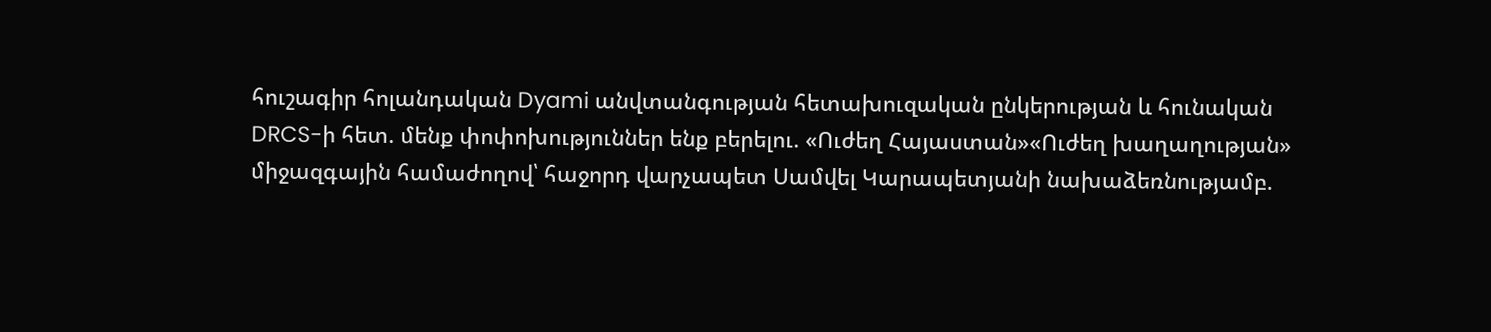հուշագիր հոլանդական Dyami անվտանգության հետախուզական ընկերության և հունական DRCS-ի հետ. մենք փոփոխություններ ենք բերելու. «Ուժեղ Հայաստան»«Ուժեղ խաղաղության» միջազգային համաժողով՝ հաջորդ վարչապետ Սամվել Կարապետյանի նախաձեռնությամբ.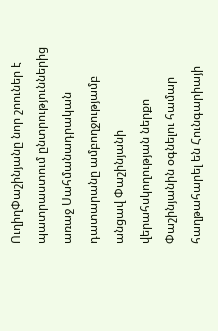ՈւղիղՓաշինյանը նոր շոուներ է պատրաստում ընտրություններից առաջ Սահմանադրական դատարանը ամբողջությամբ անցավ Փաշինյանի վերահսկողության ներքո Փաշինյանին օգնելու համար հաղթահարել են Հունգարիայի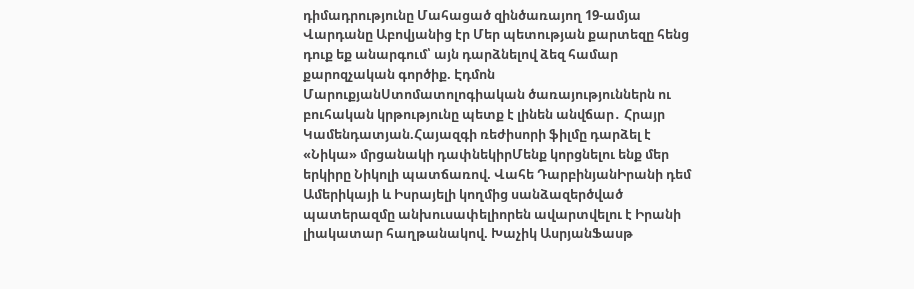դիմադրությունը Մահացած զինծառայող 19-ամյա Վարդանը Աբովյանից էր Մեր պետության քարտեզը հենց դուք եք անարգում՝ այն դարձնելով ձեզ համար քարոզչական գործիք. Էդմոն ՄարուքյանՍտոմատոլոգիական ծառայություններն ու բուհական կրթությունը պետք է լինեն անվճար․ Հրայր Կամենդատյան.Հայազգի ռեժիսորի ֆիլմը դարձել է «Նիկա» մրցանակի դափնեկիրՄենք կորցնելու ենք մեր երկիրը Նիկոլի պատճառով. Վահե ԴարբինյանԻրանի դեմ Ամերիկայի և Իսրայելի կողմից սանձազերծված պատերազմը անխուսափելիորեն ավարտվելու է Իրանի լիակատար հաղթանակով. Խաչիկ ԱսրյանՖասթ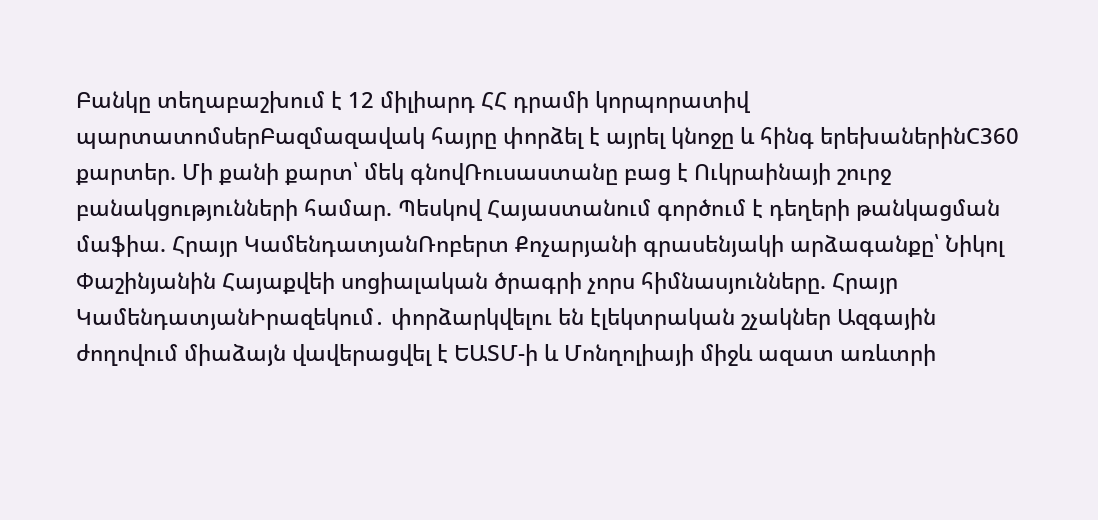Բանկը տեղաբաշխում է 12 միլիարդ ՀՀ դրամի կորպորատիվ պարտատոմսերԲազմազավակ հայրը փորձել է այրել կնոջը և հինգ երեխաներինC360 քարտեր. Մի քանի քարտ՝ մեկ գնովՌուսաստանը բաց է Ուկրաինայի շուրջ բանակցությունների համար. Պեսկով Հայաստանում գործում է դեղերի թանկացման մաֆիա. Հրայր ԿամենդատյանՌոբերտ Քոչարյանի գրասենյակի արձագանքը՝ Նիկոլ Փաշինյանին Հայաքվեի սոցիալական ծրագրի չորս հիմնասյունները. Հրայր ԿամենդատյանԻրազեկում․ փորձարկվելու են էլեկտրական շչակներ Ազգային ժողովում միաձայն վավերացվել է ԵԱՏՄ-ի և Մոնղոլիայի միջև ազատ առևտրի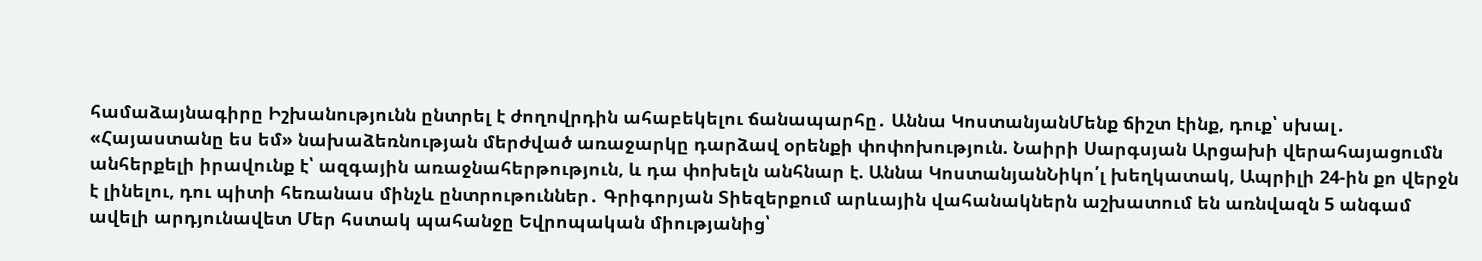համաձայնագիրը Իշխանությունն ընտրել է ժողովրդին ահաբեկելու ճանապարհը․ Աննա ԿոստանյանՄենք ճիշտ էինք, դուք՝ սխալ․ «Հայաստանը ես եմ» նախաձեռնության մերժված առաջարկը դարձավ օրենքի փոփոխություն. Նաիրի Սարգսյան Արցախի վերահայացումն անհերքելի իրավունք է՝ ազգային առաջնահերթություն, և դա փոխելն անհնար է. Աննա ԿոստանյանՆիկո՛լ խեղկատակ, Ապրիլի 24-ին քո վերջն է լինելու, դու պիտի հեռանաս մինչև ընտրութուններ․ Գրիգորյան Տիեզերքում արևային վահանակներն աշխատում են առնվազն 5 անգամ ավելի արդյունավետ Մեր հստակ պահանջը Եվրոպական միությանից՝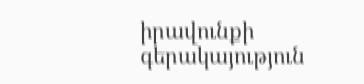իրավունքի գերակայություն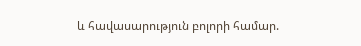և հավասարություն բոլորի համար.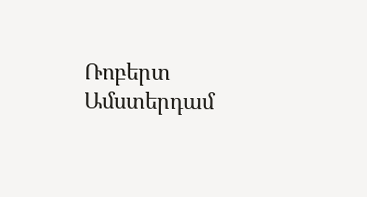Ռոբերտ Ամստերդամ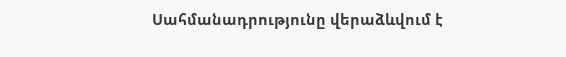Սահմանադրությունը վերաձևվում է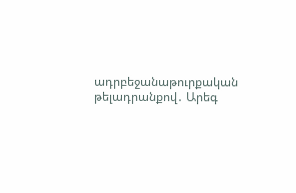ադրբեջանաթուրքական թելադրանքով․ Արեգ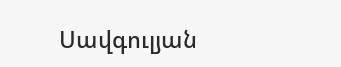Սավգուլյան